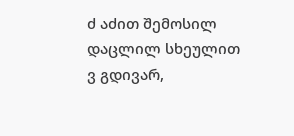ძ აძით შემოსილ დაცლილ სხეულით
ვ გდივარ,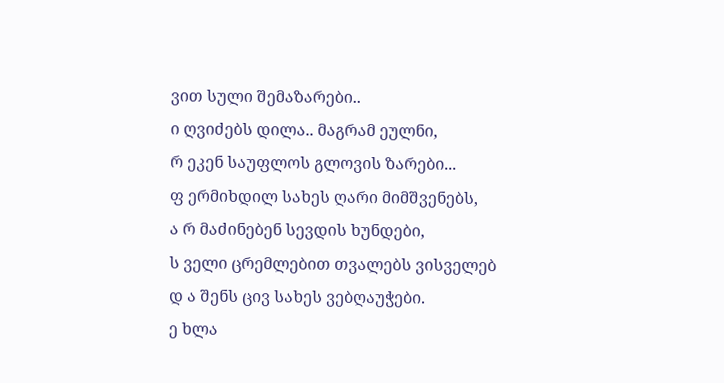ვით სული შემაზარები..
ი ღვიძებს დილა.. მაგრამ ეულნი,
რ ეკენ საუფლოს გლოვის ზარები...
ფ ერმიხდილ სახეს ღარი მიმშვენებს,
ა რ მაძინებენ სევდის ხუნდები,
ს ველი ცრემლებით თვალებს ვისველებ
დ ა შენს ცივ სახეს ვებღაუჭები.
ე ხლა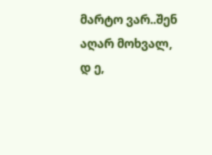მარტო ვარ..შენ აღარ მოხვალ,
დ ე,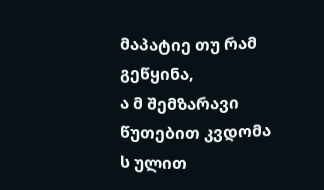მაპატიე თუ რამ გეწყინა,
ა მ შემზარავი წუთებით კვდომა
ს ულით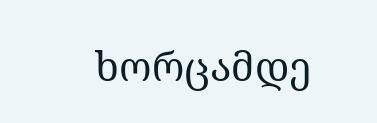ხორცამდე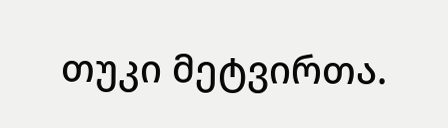თუკი მეტვირთა.